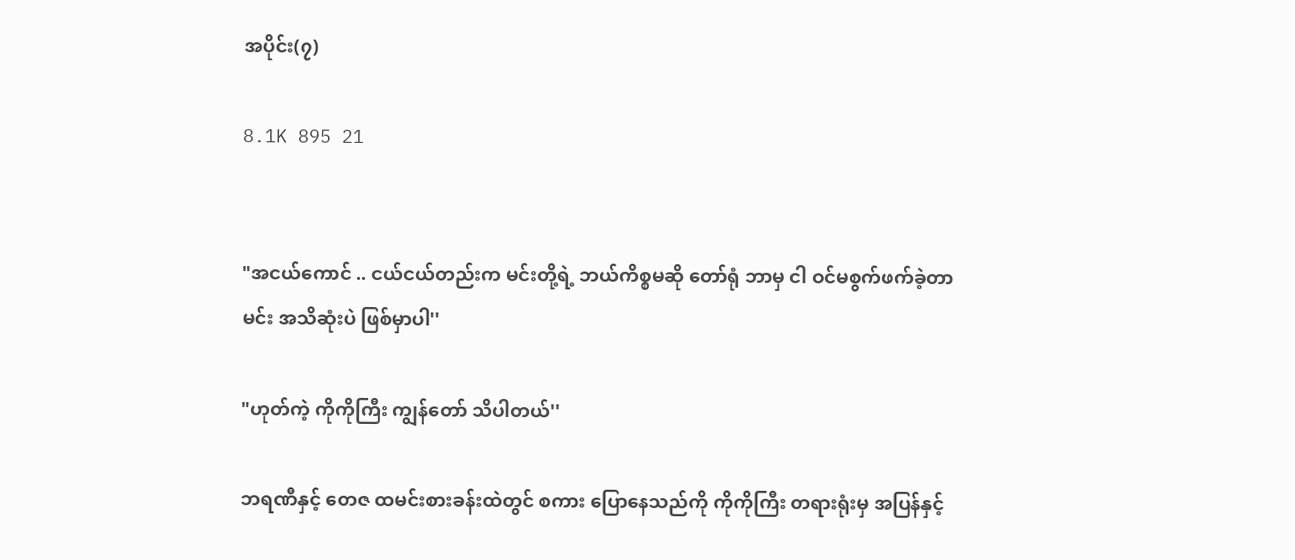အပိုင်း(၇)

8.1K 895 21


"အငယ်ကောင် .. ငယ်ငယ်တည်းက မင်းတို့ရဲ့ ဘယ်ကိစ္စမဆို တော်ရုံ ဘာမှ ငါ ဝင်မစွက်ဖက်ခဲ့တာ မင်း အသိဆုံးပဲ ဖြစ်မှာပါ''

"ဟုတ်ကဲ့ ကိုကိုကြီး ကျွန်တော် သိပါတယ်''

ဘရဏီနှင့် တေဇ ထမင်းစားခန်းထဲတွင် စကား ပြောနေသည်ကို ကိုကိုကြီး တရားရုံးမှ အပြန်နှင့်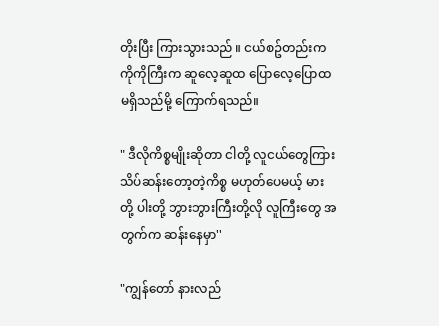တိုးပြီး ကြားသွားသည် ။ ငယ်စဥ်တည်းက ကိုကိုကြီးက ဆူလေ့ဆူထ ပြောလေ့ပြောထ မရှိသည်မို့ ကြောက်ရသည်။

" ဒီလိုကိစ္စမျိုးဆိုတာ ငါတို့ လူငယ်တွေကြား သိပ်ဆန်းတော့တဲ့ကိစ္စ မဟုတ်ပေမယ့် မားတို့ ပါးတို့ ဘွားဘွားကြီးတို့လို လူကြီးတွေ အတွက်က ဆန်းနေမှာ''

"ကျွန်တော် နားလည်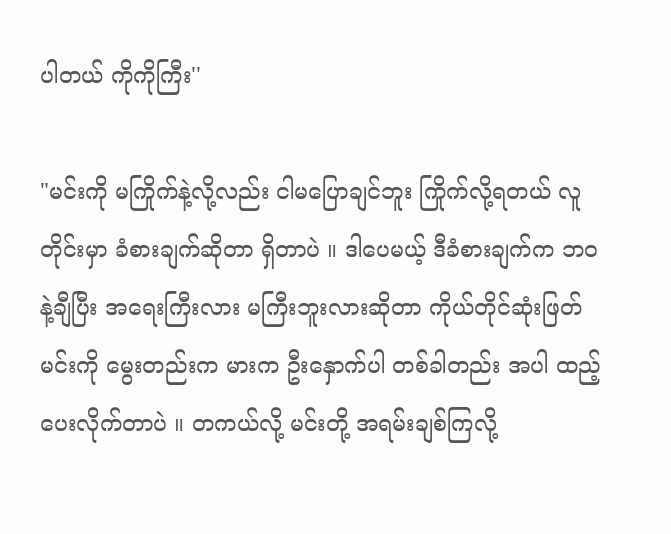ပါတယ် ကိုကိုကြီး''

"မင်းကို မကြိုက်နဲ့လို့လည်း ငါမပြောချင်ဘူး ကြိုက်လို့ရတယ် လူတိုင်းမှာ ခံစားချက်ဆိုတာ ရှိတာပဲ ။ ဒါပေမယ့် ဒီခံစားချက်က ဘဝနဲ့ချီပြီး အရေးကြီးလား မကြီးဘူးလားဆိုတာ ကိုယ်တိုင်ဆုံးဖြတ် မင်းကို မွေးတည်းက မားက ဦးနှောက်ပါ တစ်ခါတည်း အပါ ထည့်ပေးလိုက်တာပဲ ။ တကယ်လို့ မင်းတို့ အရမ်းချစ်ကြလို့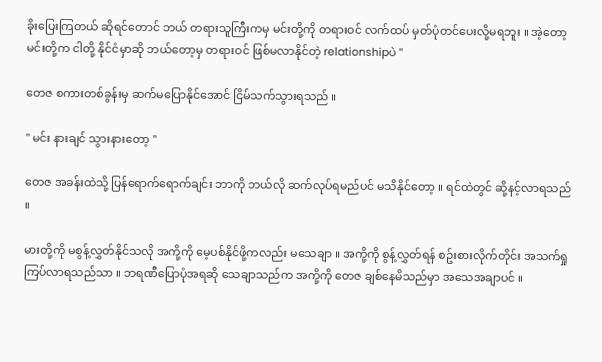ခိုးပြေးကြတယ် ဆိုရင်တောင် ဘယ် တရားသူကြီးကမှ မင်းတို့ကို တရားဝင် လက်ထပ် မှတ်ပုံတင်ပေးလို့မရဘူး ။ အဲ့တော့ မင်းတို့က ငါတို့ နိုင်ငံမှာဆို ဘယ်တော့မှ တရားဝင် ဖြစ်မလာနိုင်တဲ့ relationshipပဲ ''

တေဇ စကားတစ်ခွန်းမှ ဆက်မပြောနိုင်အောင် ငြိမ်သက်သွားရသည် ။

" မင်း နားချင် သွားနားတော့ ''

တေဇ အခန်းထဲသို့ ပြန်ရောက်ရောက်ချင်း ဘာကို ဘယ်လို ဆက်လုပ်ရမည်ပင် မသိနိုင်တော့ ။ ရင်ထဲတွင် ဆို့နင့်လာရသည် ။

မားတို့ကို မစွန့်လွှတ်နိုင်သလို အကို့ကို မေ့ပစ်နိုင်ဖို့ကလည်း မသေချာ ။ အကို့ကို စွန့်လွှတ်ရန် စဥ်းစားလိုက်တိုင်း အသက်ရှု ကြပ်လာရသည်သာ ။ ဘရဏီပြောပုံအရဆို သေချာသည်က အကို့ကို တေဇ ချစ်နေမိသည်မှာ အသေအချာပင် ။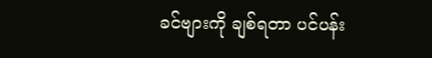ခင်ဗျားကို ချစ်ရတာ ပင်ပန်း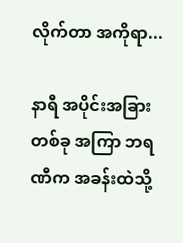လိုက်တာ အကိုရာ...

နာရီ အပိုင်းအခြားတစ်ခု အကြာ ဘရဏီက အခန်းထဲသို့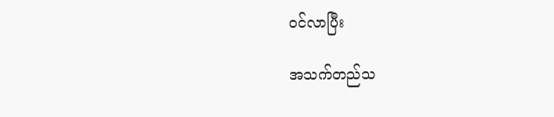ဝင်လာပြီး

အသက်တည်သ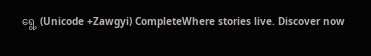ရွေ့ (Unicode +Zawgyi) CompleteWhere stories live. Discover now